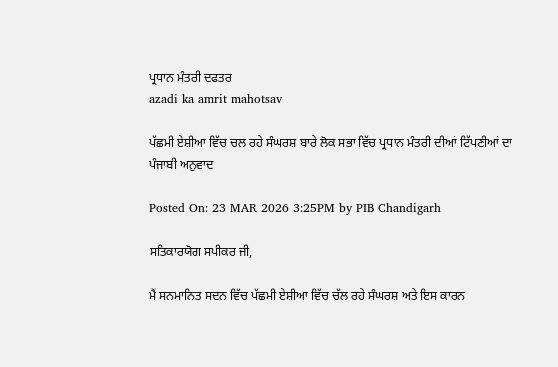ਪ੍ਰਧਾਨ ਮੰਤਰੀ ਦਫਤਰ
azadi ka amrit mahotsav

ਪੱਛਮੀ ਏਸ਼ੀਆ ਵਿੱਚ ਚਲ ਰਹੇ ਸੰਘਰਸ਼ ਬਾਰੇ ਲੋਕ ਸਭਾ ਵਿੱਚ ਪ੍ਰਧਾਨ ਮੰਤਰੀ ਦੀਆਂ ਟਿੱਪਣੀਆਂ ਦਾ ਪੰਜਾਬੀ ਅਨੁਵਾਦ

Posted On: 23 MAR 2026 3:25PM by PIB Chandigarh

ਸਤਿਕਾਰਯੋਗ ਸਪੀਕਰ ਜੀ,

ਮੈਂ ਸਨਮਾਨਿਤ ਸਦਨ ਵਿੱਚ ਪੱਛਮੀ ਏਸ਼ੀਆ ਵਿੱਚ ਚੱਲ ਰਹੇ ਸੰਘਰਸ਼ ਅਤੇ ਇਸ ਕਾਰਨ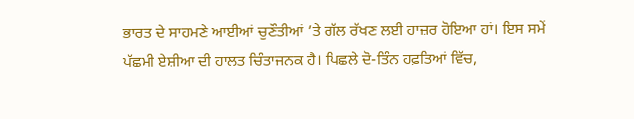ਭਾਰਤ ਦੇ ਸਾਹਮਣੇ ਆਈਆਂ ਚੁਣੌਤੀਆਂ ’ਤੇ ਗੱਲ ਰੱਖਣ ਲਈ ਹਾਜ਼ਰ ਹੋਇਆ ਹਾਂ। ਇਸ ਸਮੇਂ ਪੱਛਮੀ ਏਸ਼ੀਆ ਦੀ ਹਾਲਤ ਚਿੰਤਾਜਨਕ ਹੈ। ਪਿਛਲੇ ਦੋ-ਤਿੰਨ ਹਫ਼ਤਿਆਂ ਵਿੱਚ,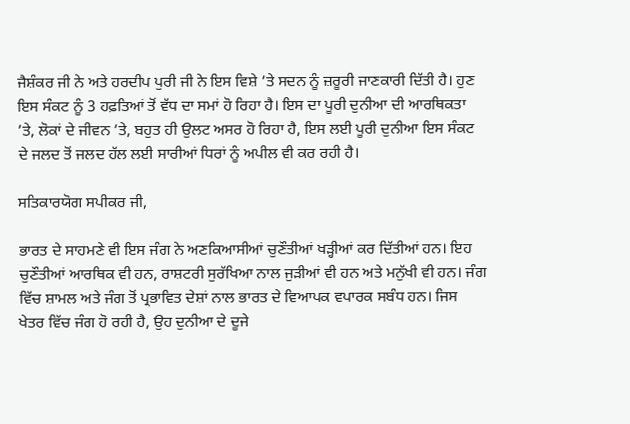ਜੈਸ਼ੰਕਰ ਜੀ ਨੇ ਅਤੇ ਹਰਦੀਪ ਪੁਰੀ ਜੀ ਨੇ ਇਸ ਵਿਸ਼ੇ ’ਤੇ ਸਦਨ ਨੂੰ ਜ਼ਰੂਰੀ ਜਾਣਕਾਰੀ ਦਿੱਤੀ ਹੈ। ਹੁਣ ਇਸ ਸੰਕਟ ਨੂੰ 3 ਹਫ਼ਤਿਆਂ ਤੋਂ ਵੱਧ ਦਾ ਸਮਾਂ ਹੋ ਰਿਹਾ ਹੈ। ਇਸ ਦਾ ਪੂਰੀ ਦੁਨੀਆ ਦੀ ਆਰਥਿਕਤਾ ’ਤੇ, ਲੋਕਾਂ ਦੇ ਜੀਵਨ ’ਤੇ, ਬਹੁਤ ਹੀ ਉਲਟ ਅਸਰ ਹੋ ਰਿਹਾ ਹੈ, ਇਸ ਲਈ ਪੂਰੀ ਦੁਨੀਆ ਇਸ ਸੰਕਟ ਦੇ ਜਲਦ ਤੋਂ ਜਲਦ ਹੱਲ ਲਈ ਸਾਰੀਆਂ ਧਿਰਾਂ ਨੂੰ ਅਪੀਲ ਵੀ ਕਰ ਰਹੀ ਹੈ।

ਸਤਿਕਾਰਯੋਗ ਸਪੀਕਰ ਜੀ,

ਭਾਰਤ ਦੇ ਸਾਹਮਣੇ ਵੀ ਇਸ ਜੰਗ ਨੇ ਅਣਕਿਆਸੀਆਂ ਚੁਣੌਤੀਆਂ ਖੜ੍ਹੀਆਂ ਕਰ ਦਿੱਤੀਆਂ ਹਨ। ਇਹ ਚੁਣੌਤੀਆਂ ਆਰਥਿਕ ਵੀ ਹਨ, ਰਾਸ਼ਟਰੀ ਸੁਰੱਖਿਆ ਨਾਲ ਜੁੜੀਆਂ ਵੀ ਹਨ ਅਤੇ ਮਨੁੱਖੀ ਵੀ ਹਨ। ਜੰਗ ਵਿੱਚ ਸ਼ਾਮਲ ਅਤੇ ਜੰਗ ਤੋਂ ਪ੍ਰਭਾਵਿਤ ਦੇਸ਼ਾਂ ਨਾਲ ਭਾਰਤ ਦੇ ਵਿਆਪਕ ਵਪਾਰਕ ਸਬੰਧ ਹਨ। ਜਿਸ ਖੇਤਰ ਵਿੱਚ ਜੰਗ ਹੋ ਰਹੀ ਹੈ, ਉਹ ਦੁਨੀਆ ਦੇ ਦੂਜੇ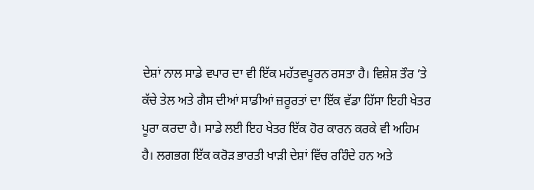ਦੇਸ਼ਾਂ ਨਾਲ ਸਾਡੇ ਵਪਾਰ ਦਾ ਵੀ ਇੱਕ ਮਹੱਤਵਪੂਰਨ ਰਸਤਾ ਹੈ। ਵਿਸ਼ੇਸ਼ ਤੌਰ ’ਤੇ ਕੱਚੇ ਤੇਲ ਅਤੇ ਗੈਸ ਦੀਆਂ ਸਾਡੀਆਂ ਜ਼ਰੂਰਤਾਂ ਦਾ ਇੱਕ ਵੱਡਾ ਹਿੱਸਾ ਇਹੀ ਖੇਤਰ ਪੂਰਾ ਕਰਦਾ ਹੈ। ਸਾਡੇ ਲਈ ਇਹ ਖੇਤਰ ਇੱਕ ਹੋਰ ਕਾਰਨ ਕਰਕੇ ਵੀ ਅਹਿਮ ਹੈ। ਲਗਭਗ ਇੱਕ ਕਰੋੜ ਭਾਰਤੀ ਖਾੜੀ ਦੇਸ਼ਾਂ ਵਿੱਚ ਰਹਿੰਦੇ ਹਨ ਅਤੇ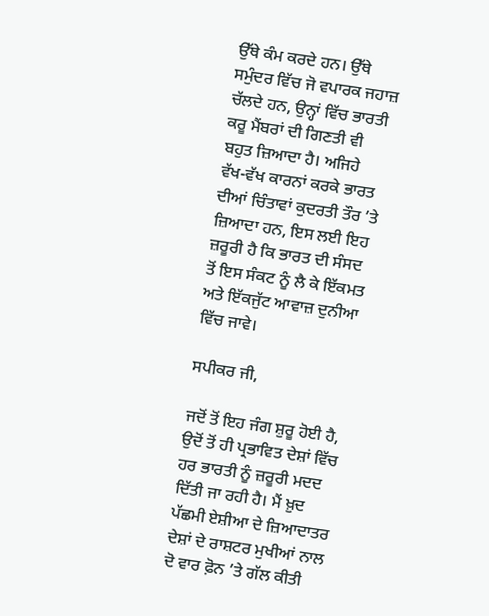ਉੱਥੇ ਕੰਮ ਕਰਦੇ ਹਨ। ਉੱਥੇ ਸਮੁੰਦਰ ਵਿੱਚ ਜੋ ਵਪਾਰਕ ਜਹਾਜ਼ ਚੱਲਦੇ ਹਨ, ਉਨ੍ਹਾਂ ਵਿੱਚ ਭਾਰਤੀ ਕਰੂ ਮੈਂਬਰਾਂ ਦੀ ਗਿਣਤੀ ਵੀ ਬਹੁਤ ਜ਼ਿਆਦਾ ਹੈ। ਅਜਿਹੇ ਵੱਖ-ਵੱਖ ਕਾਰਨਾਂ ਕਰਕੇ ਭਾਰਤ ਦੀਆਂ ਚਿੰਤਾਵਾਂ ਕੁਦਰਤੀ ਤੌਰ ’ਤੇ ਜ਼ਿਆਦਾ ਹਨ, ਇਸ ਲਈ ਇਹ ਜ਼ਰੂਰੀ ਹੈ ਕਿ ਭਾਰਤ ਦੀ ਸੰਸਦ ਤੋਂ ਇਸ ਸੰਕਟ ਨੂੰ ਲੈ ਕੇ ਇੱਕਮਤ ਅਤੇ ਇੱਕਜੁੱਟ ਆਵਾਜ਼ ਦੁਨੀਆ ਵਿੱਚ ਜਾਵੇ।

ਸਪੀਕਰ ਜੀ,

ਜਦੋਂ ਤੋਂ ਇਹ ਜੰਗ ਸ਼ੁਰੂ ਹੋਈ ਹੈ, ਉਦੋਂ ਤੋਂ ਹੀ ਪ੍ਰਭਾਵਿਤ ਦੇਸ਼ਾਂ ਵਿੱਚ ਹਰ ਭਾਰਤੀ ਨੂੰ ਜ਼ਰੂਰੀ ਮਦਦ ਦਿੱਤੀ ਜਾ ਰਹੀ ਹੈ। ਮੈਂ ਖ਼ੁਦ ਪੱਛਮੀ ਏਸ਼ੀਆ ਦੇ ਜ਼ਿਆਦਾਤਰ ਦੇਸ਼ਾਂ ਦੇ ਰਾਸ਼ਟਰ ਮੁਖੀਆਂ ਨਾਲ ਦੋ ਵਾਰ ਫ਼ੋਨ ’ਤੇ ਗੱਲ ਕੀਤੀ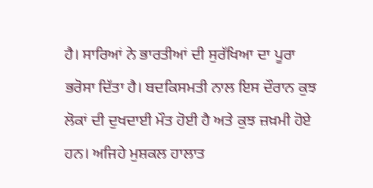ਹੈ। ਸਾਰਿਆਂ ਨੇ ਭਾਰਤੀਆਂ ਦੀ ਸੁਰੱਖਿਆ ਦਾ ਪੂਰਾ ਭਰੋਸਾ ਦਿੱਤਾ ਹੈ। ਬਦਕਿਸਮਤੀ ਨਾਲ ਇਸ ਦੌਰਾਨ ਕੁਝ ਲੋਕਾਂ ਦੀ ਦੁਖਦਾਈ ਮੌਤ ਹੋਈ ਹੈ ਅਤੇ ਕੁਝ ਜ਼ਖ਼ਮੀ ਹੋਏ ਹਨ। ਅਜਿਹੇ ਮੁਸ਼ਕਲ ਹਾਲਾਤ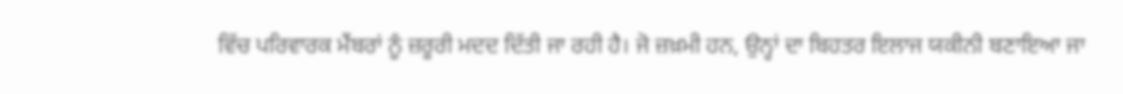ਵਿੱਚ ਪਰਿਵਾਰਕ ਮੈਂਬਰਾਂ ਨੂੰ ਜ਼ਰੂਰੀ ਮਦਦ ਦਿੱਤੀ ਜਾ ਰਹੀ ਹੈ। ਜੋ ਜ਼ਖ਼ਮੀ ਹਨ, ਉਨ੍ਹਾਂ ਦਾ ਬਿਹਤਰ ਇਲਾਜ ਯਕੀਨੀ ਬਣਾਇਆ ਜਾ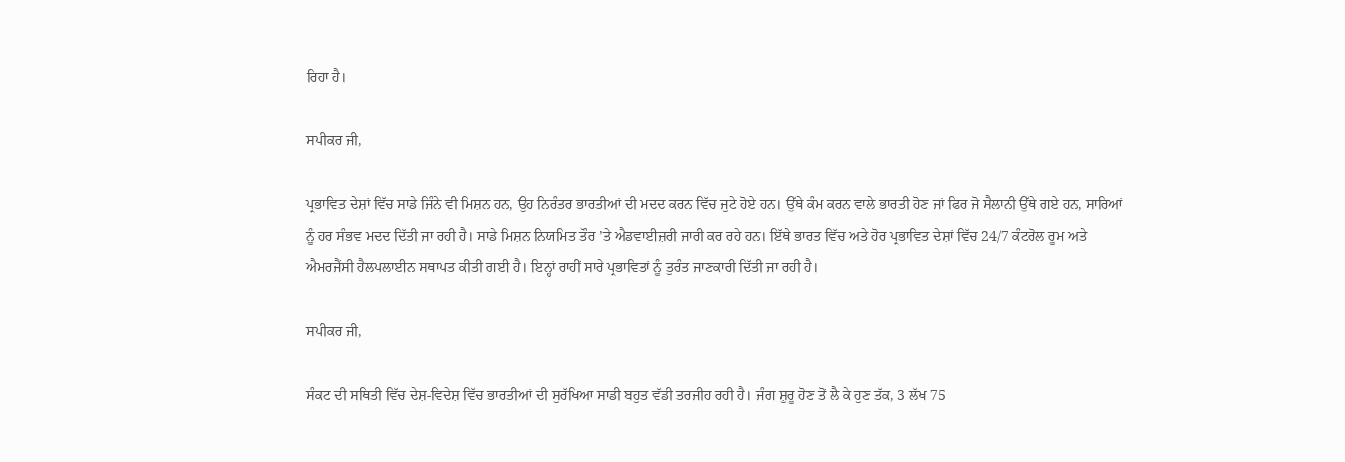ਰਿਹਾ ਹੈ।

ਸਪੀਕਰ ਜੀ,

ਪ੍ਰਭਾਵਿਤ ਦੇਸ਼ਾਂ ਵਿੱਚ ਸਾਡੇ ਜਿੰਨੇ ਵੀ ਮਿਸ਼ਨ ਹਨ, ਉਹ ਨਿਰੰਤਰ ਭਾਰਤੀਆਂ ਦੀ ਮਦਦ ਕਰਨ ਵਿੱਚ ਜੁਟੇ ਹੋਏ ਹਨ। ਉੱਥੇ ਕੰਮ ਕਰਨ ਵਾਲੇ ਭਾਰਤੀ ਹੋਣ ਜਾਂ ਫਿਰ ਜੋ ਸੈਲਾਨੀ ਉੱਥੇ ਗਏ ਹਨ, ਸਾਰਿਆਂ ਨੂੰ ਹਰ ਸੰਭਵ ਮਦਦ ਦਿੱਤੀ ਜਾ ਰਹੀ ਹੈ। ਸਾਡੇ ਮਿਸ਼ਨ ਨਿਯਮਿਤ ਤੌਰ ’ਤੇ ਐਡਵਾਈਜ਼ਰੀ ਜਾਰੀ ਕਰ ਰਹੇ ਹਨ। ਇੱਥੇ ਭਾਰਤ ਵਿੱਚ ਅਤੇ ਹੋਰ ਪ੍ਰਭਾਵਿਤ ਦੇਸ਼ਾਂ ਵਿੱਚ 24/7 ਕੰਟਰੋਲ ਰੂਮ ਅਤੇ ਐਮਰਜੈਂਸੀ ਹੈਲਪਲਾਈਨ ਸਥਾਪਤ ਕੀਤੀ ਗਈ ਹੈ। ਇਨ੍ਹਾਂ ਰਾਹੀਂ ਸਾਰੇ ਪ੍ਰਭਾਵਿਤਾਂ ਨੂੰ ਤੁਰੰਤ ਜਾਣਕਾਰੀ ਦਿੱਤੀ ਜਾ ਰਹੀ ਹੈ।

ਸਪੀਕਰ ਜੀ,

ਸੰਕਟ ਦੀ ਸਥਿਤੀ ਵਿੱਚ ਦੇਸ਼-ਵਿਦੇਸ਼ ਵਿੱਚ ਭਾਰਤੀਆਂ ਦੀ ਸੁਰੱਖਿਆ ਸਾਡੀ ਬਹੁਤ ਵੱਡੀ ਤਰਜੀਹ ਰਹੀ ਹੈ। ਜੰਗ ਸ਼ੁਰੂ ਹੋਣ ਤੋਂ ਲੈ ਕੇ ਹੁਣ ਤੱਕ, 3 ਲੱਖ 75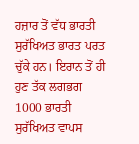ਹਜ਼ਾਰ ਤੋਂ ਵੱਧ ਭਾਰਤੀ ਸੁਰੱਖਿਅਤ ਭਾਰਤ ਪਰਤ ਚੁੱਕੇ ਹਨ। ਇਰਾਨ ਤੋਂ ਹੀ ਹੁਣ ਤੱਕ ਲਗਭਗ 1000 ਭਾਰਤੀ ਸੁਰੱਖਿਅਤ ਵਾਪਸ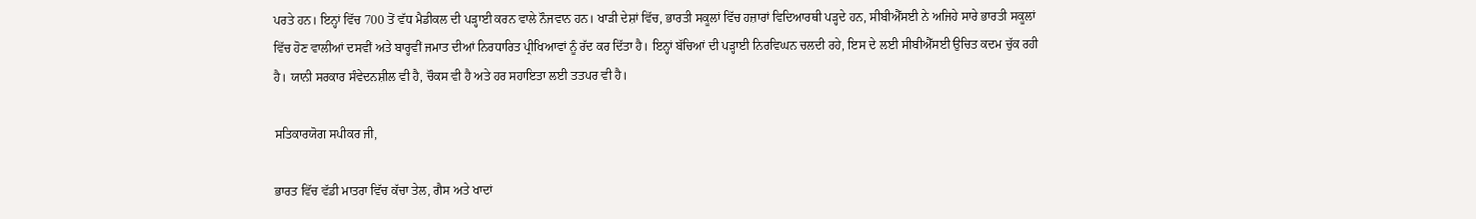ਪਰਤੇ ਹਨ। ਇਨ੍ਹਾਂ ਵਿੱਚ 700 ਤੋਂ ਵੱਧ ਮੈਡੀਕਲ ਦੀ ਪੜ੍ਹਾਈ ਕਰਨ ਵਾਲੇ ਨੌਜਵਾਨ ਹਨ। ਖਾੜੀ ਦੇਸ਼ਾਂ ਵਿੱਚ, ਭਾਰਤੀ ਸਕੂਲਾਂ ਵਿੱਚ ਹਜ਼ਾਰਾਂ ਵਿਦਿਆਰਥੀ ਪੜ੍ਹਦੇ ਹਨ, ਸੀਬੀਐੱਸਈ ਨੇ ਅਜਿਹੇ ਸਾਰੇ ਭਾਰਤੀ ਸਕੂਲਾਂ ਵਿੱਚ ਹੋਣ ਵਾਲੀਆਂ ਦਸਵੀਂ ਅਤੇ ਬਾਰ੍ਹਵੀਂ ਜਮਾਤ ਦੀਆਂ ਨਿਰਧਾਰਿਤ ਪ੍ਰੀਖਿਆਵਾਂ ਨੂੰ ਰੱਦ ਕਰ ਦਿੱਤਾ ਹੈ। ਇਨ੍ਹਾਂ ਬੱਚਿਆਂ ਦੀ ਪੜ੍ਹਾਈ ਨਿਰਵਿਘਨ ਚਲਦੀ ਰਹੇ, ਇਸ ਦੇ ਲਈ ਸੀਬੀਐੱਸਈ ਉਚਿਤ ਕਦਮ ਚੁੱਕ ਰਹੀ ਹੈ। ਯਾਨੀ ਸਰਕਾਰ ਸੰਵੇਦਨਸ਼ੀਲ ਵੀ ਹੈ, ਚੌਕਸ ਵੀ ਹੈ ਅਤੇ ਹਰ ਸਹਾਇਤਾ ਲਈ ਤਤਪਰ ਵੀ ਹੈ।

ਸਤਿਕਾਰਯੋਗ ਸਪੀਕਰ ਜੀ,

ਭਾਰਤ ਵਿੱਚ ਵੱਡੀ ਮਾਤਰਾ ਵਿੱਚ ਕੱਚਾ ਤੇਲ, ਗੈਸ ਅਤੇ ਖਾਦਾਂ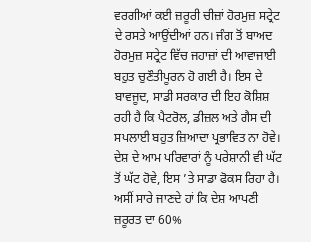ਵਰਗੀਆਂ ਕਈ ਜ਼ਰੂਰੀ ਚੀਜ਼ਾਂ ਹੋਰਮੁਜ਼ ਸਟ੍ਰੇਟ ਦੇ ਰਸਤੇ ਆਉਂਦੀਆਂ ਹਨ। ਜੰਗ ਤੋਂ ਬਾਅਦ ਹੋਰਮੁਜ਼ ਸਟ੍ਰੇਟ ਵਿੱਚ ਜਹਾਜ਼ਾਂ ਦੀ ਆਵਾਜਾਈ ਬਹੁਤ ਚੁਣੌਤੀਪੂਰਨ ਹੋ ਗਈ ਹੈ। ਇਸ ਦੇ ਬਾਵਜੂਦ, ਸਾਡੀ ਸਰਕਾਰ ਦੀ ਇਹ ਕੋਸ਼ਿਸ਼ ਰਹੀ ਹੈ ਕਿ ਪੈਟਰੋਲ, ਡੀਜ਼ਲ ਅਤੇ ਗੈਸ ਦੀ ਸਪਲਾਈ ਬਹੁਤ ਜ਼ਿਆਦਾ ਪ੍ਰਭਾਵਿਤ ਨਾ ਹੋਵੇ। ਦੇਸ਼ ਦੇ ਆਮ ਪਰਿਵਾਰਾਂ ਨੂੰ ਪਰੇਸ਼ਾਨੀ ਵੀ ਘੱਟ ਤੋਂ ਘੱਟ ਹੋਵੇ, ਇਸ ’ਤੇ ਸਾਡਾ ਫੋਕਸ ਰਿਹਾ ਹੈ। ਅਸੀਂ ਸਾਰੇ ਜਾਣਦੇ ਹਾਂ ਕਿ ਦੇਸ਼ ਆਪਣੀ ਜ਼ਰੂਰਤ ਦਾ 60%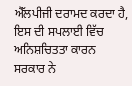ਐੱਲਪੀਜੀ ਦਰਾਮਦ ਕਰਦਾ ਹੈ, ਇਸ ਦੀ ਸਪਲਾਈ ਵਿੱਚ ਅਨਿਸ਼ਚਿਤਤਾ ਕਾਰਨ ਸਰਕਾਰ ਨੇ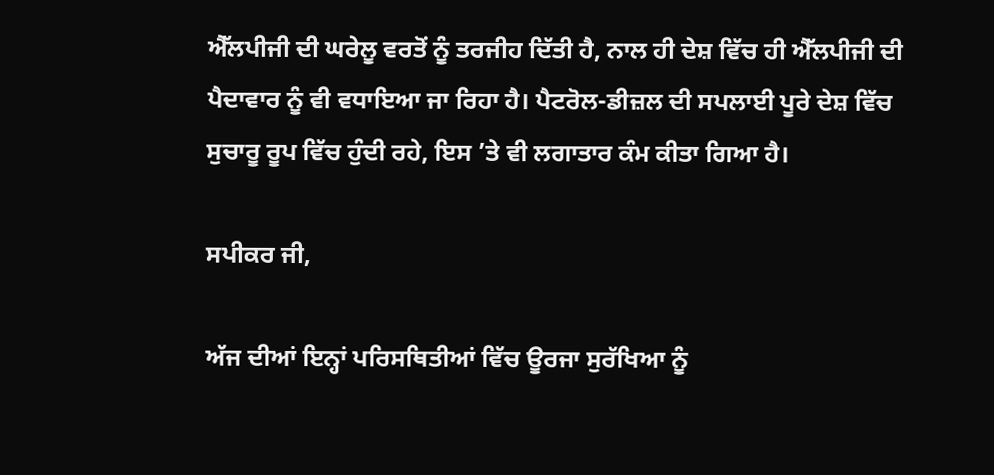ਐੱਲਪੀਜੀ ਦੀ ਘਰੇਲੂ ਵਰਤੋਂ ਨੂੰ ਤਰਜੀਹ ਦਿੱਤੀ ਹੈ, ਨਾਲ ਹੀ ਦੇਸ਼ ਵਿੱਚ ਹੀ ਐੱਲਪੀਜੀ ਦੀ ਪੈਦਾਵਾਰ ਨੂੰ ਵੀ ਵਧਾਇਆ ਜਾ ਰਿਹਾ ਹੈ। ਪੈਟਰੋਲ-ਡੀਜ਼ਲ ਦੀ ਸਪਲਾਈ ਪੂਰੇ ਦੇਸ਼ ਵਿੱਚ ਸੁਚਾਰੂ ਰੂਪ ਵਿੱਚ ਹੁੰਦੀ ਰਹੇ, ਇਸ ’ਤੇ ਵੀ ਲਗਾਤਾਰ ਕੰਮ ਕੀਤਾ ਗਿਆ ਹੈ।

ਸਪੀਕਰ ਜੀ,

ਅੱਜ ਦੀਆਂ ਇਨ੍ਹਾਂ ਪਰਿਸਥਿਤੀਆਂ ਵਿੱਚ ਊਰਜਾ ਸੁਰੱਖਿਆ ਨੂੰ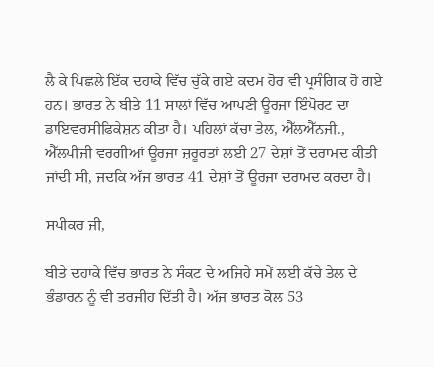ਲੈ ਕੇ ਪਿਛਲੇ ਇੱਕ ਦਹਾਕੇ ਵਿੱਚ ਚੁੱਕੇ ਗਏ ਕਦਮ ਹੋਰ ਵੀ ਪ੍ਰਸੰਗਿਕ ਹੋ ਗਏ ਹਨ। ਭਾਰਤ ਨੇ ਬੀਤੇ 11 ਸਾਲਾਂ ਵਿੱਚ ਆਪਣੀ ਊਰਜਾ ਇੰਪੋਰਟ ਦਾ ਡਾਇਵਰਸੀਫਿਕੇਸ਼ਨ ਕੀਤਾ ਹੈ। ਪਹਿਲਾਂ ਕੱਚਾ ਤੇਲ, ਐੱਲਐੱਨਜੀ., ਐੱਲਪੀਜੀ ਵਰਗੀਆਂ ਊਰਜਾ ਜ਼ਰੂਰਤਾਂ ਲਈ 27 ਦੇਸ਼ਾਂ ਤੋਂ ਦਰਾਮਦ ਕੀਤੀ ਜਾਂਦੀ ਸੀ, ਜਦਕਿ ਅੱਜ ਭਾਰਤ 41 ਦੇਸ਼ਾਂ ਤੋਂ ਊਰਜਾ ਦਰਾਮਦ ਕਰਦਾ ਹੈ।

ਸਪੀਕਰ ਜੀ,

ਬੀਤੇ ਦਹਾਕੇ ਵਿੱਚ ਭਾਰਤ ਨੇ ਸੰਕਟ ਦੇ ਅਜਿਹੇ ਸਮੇਂ ਲਈ ਕੱਚੇ ਤੇਲ ਦੇ ਭੰਡਾਰਨ ਨੂੰ ਵੀ ਤਰਜੀਹ ਦਿੱਤੀ ਹੈ। ਅੱਜ ਭਾਰਤ ਕੋਲ 53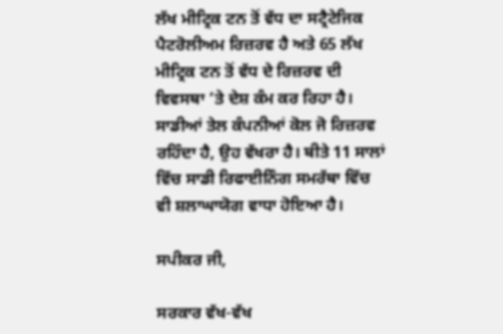ਲੱਖ ਮੀਟ੍ਰਿਕ ਟਨ ਤੋਂ ਵੱਧ ਦਾ ਸਟ੍ਰੈਟੇਜਿਕ ਪੈਟਰੋਲੀਅਮ ਰਿਜ਼ਰਵ ਹੈ ਅਤੇ 65 ਲੱਖ ਮੀਟ੍ਰਿਕ ਟਨ ਤੋਂ ਵੱਧ ਦੇ ਰਿਜ਼ਰਵ ਦੀ ਵਿਵਸਥਾ ’ਤੇ ਦੇਸ਼ ਕੰਮ ਕਰ ਰਿਹਾ ਹੈ। ਸਾਡੀਆਂ ਤੇਲ ਕੰਪਨੀਆਂ ਕੋਲ ਜੋ ਰਿਜ਼ਰਵ ਰਹਿੰਦਾ ਹੈ, ਉਹ ਵੱਖਰਾ ਹੈ। ਬੀਤੇ 11 ਸਾਲਾਂ ਵਿੱਚ ਸਾਡੀ ਰਿਫਾਈਨਿੰਗ ਸਮਰੱਥਾ ਵਿੱਚ ਵੀ ਸ਼ਲਾਘਾਯੋਗ ਵਾਧਾ ਹੋਇਆ ਹੈ।

ਸਪੀਕਰ ਜੀ,

ਸਰਕਾਰ ਵੱਖ-ਵੱਖ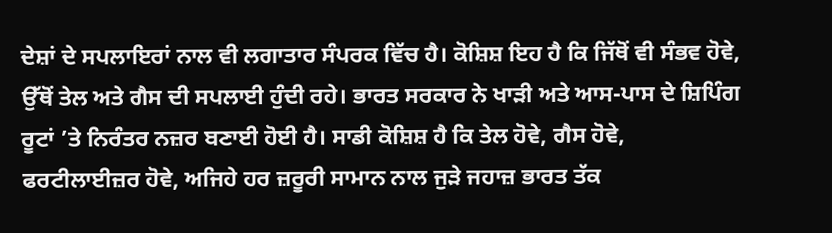ਦੇਸ਼ਾਂ ਦੇ ਸਪਲਾਇਰਾਂ ਨਾਲ ਵੀ ਲਗਾਤਾਰ ਸੰਪਰਕ ਵਿੱਚ ਹੈ। ਕੋਸ਼ਿਸ਼ ਇਹ ਹੈ ਕਿ ਜਿੱਥੋਂ ਵੀ ਸੰਭਵ ਹੋਵੇ, ਉੱਥੋਂ ਤੇਲ ਅਤੇ ਗੈਸ ਦੀ ਸਪਲਾਈ ਹੁੰਦੀ ਰਹੇ। ਭਾਰਤ ਸਰਕਾਰ ਨੇ ਖਾੜੀ ਅਤੇ ਆਸ-ਪਾਸ ਦੇ ਸ਼ਿਪਿੰਗ ਰੂਟਾਂ ’ਤੇ ਨਿਰੰਤਰ ਨਜ਼ਰ ਬਣਾਈ ਹੋਈ ਹੈ। ਸਾਡੀ ਕੋਸ਼ਿਸ਼ ਹੈ ਕਿ ਤੇਲ ਹੋਵੇ, ਗੈਸ ਹੋਵੇ, ਫਰਟੀਲਾਈਜ਼ਰ ਹੋਵੇ, ਅਜਿਹੇ ਹਰ ਜ਼ਰੂਰੀ ਸਾਮਾਨ ਨਾਲ ਜੁੜੇ ਜਹਾਜ਼ ਭਾਰਤ ਤੱਕ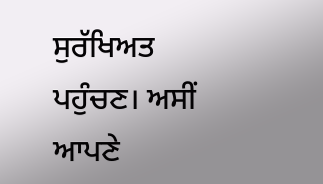ਸੁਰੱਖਿਅਤ ਪਹੁੰਚਣ। ਅਸੀਂ ਆਪਣੇ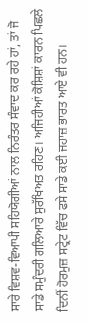ਸਾਰੇ ਵਿਸ਼ਵ-ਵਿਆਪੀ ਸਹਿਯੋਗੀਆਂ ਨਾਲ ਨਿਰੰਤਰ ਸੰਵਾਦ ਕਰ ਰਹੇ ਹਾਂ, ਤਾਂ ਜੋ ਸਾਡੇ ਸਮੁੰਦਰੀ ਗਲਿਆਰੇ ਸੁਰੱਖਿਅਤ ਰਹਿਣ। ਅਜਿਹੀਆਂ ਕੋਸ਼ਿਸ਼ਾਂ ਕਾਰਨ ਪਿਛਲੇ ਦਿਨੀਂ ਹੋਰਮੁਜ਼ ਸਟ੍ਰੇਟ ਵਿੱਚ ਫਸੇ ਸਾਡੇ ਕਈ ਜਹਾਜ਼ ਭਾਰਤ ਆਏ ਵੀ ਹਨ।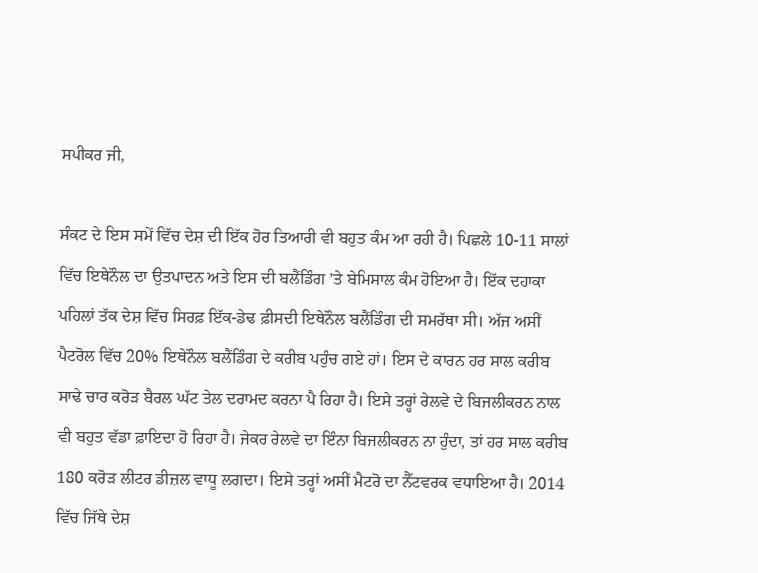ਸਪੀਕਰ ਜੀ,

ਸੰਕਟ ਦੇ ਇਸ ਸਮੇਂ ਵਿੱਚ ਦੇਸ਼ ਦੀ ਇੱਕ ਹੋਰ ਤਿਆਰੀ ਵੀ ਬਹੁਤ ਕੰਮ ਆ ਰਹੀ ਹੈ। ਪਿਛਲੇ 10-11 ਸਾਲਾਂ ਵਿੱਚ ਇਥੇਨੌਲ ਦਾ ਉਤਪਾਦਨ ਅਤੇ ਇਸ ਦੀ ਬਲੈਂਡਿੰਗ ’ਤੇ ਬੇਮਿਸਾਲ ਕੰਮ ਹੋਇਆ ਹੈ। ਇੱਕ ਦਹਾਕਾ ਪਹਿਲਾਂ ਤੱਕ ਦੇਸ਼ ਵਿੱਚ ਸਿਰਫ਼ ਇੱਕ-ਡੇਢ ਫ਼ੀਸਦੀ ਇਥੇਨੌਲ ਬਲੈਂਡਿੰਗ ਦੀ ਸਮਰੱਥਾ ਸੀ। ਅੱਜ ਅਸੀਂ ਪੈਟਰੋਲ ਵਿੱਚ 20% ਇਥੇਨੌਲ ਬਲੈਂਡਿੰਗ ਦੇ ਕਰੀਬ ਪਹੁੰਚ ਗਏ ਹਾਂ। ਇਸ ਦੇ ਕਾਰਨ ਹਰ ਸਾਲ ਕਰੀਬ ਸਾਢੇ ਚਾਰ ਕਰੋੜ ਬੈਰਲ ਘੱਟ ਤੇਲ ਦਰਾਮਦ ਕਰਨਾ ਪੈ ਰਿਹਾ ਹੈ। ਇਸੇ ਤਰ੍ਹਾਂ ਰੇਲਵੇ ਦੇ ਬਿਜਲੀਕਰਨ ਨਾਲ ਵੀ ਬਹੁਤ ਵੱਡਾ ਫ਼ਾਇਦਾ ਹੋ ਰਿਹਾ ਹੈ। ਜੇਕਰ ਰੇਲਵੇ ਦਾ ਇੰਨਾ ਬਿਜਲੀਕਰਨ ਨਾ ਹੁੰਦਾ, ਤਾਂ ਹਰ ਸਾਲ ਕਰੀਬ 180 ਕਰੋੜ ਲੀਟਰ ਡੀਜ਼ਲ ਵਾਧੂ ਲਗਦਾ। ਇਸੇ ਤਰ੍ਹਾਂ ਅਸੀਂ ਮੈਟਰੋ ਦਾ ਨੈੱਟਵਰਕ ਵਧਾਇਆ ਹੈ। 2014 ਵਿੱਚ ਜਿੱਥੇ ਦੇਸ਼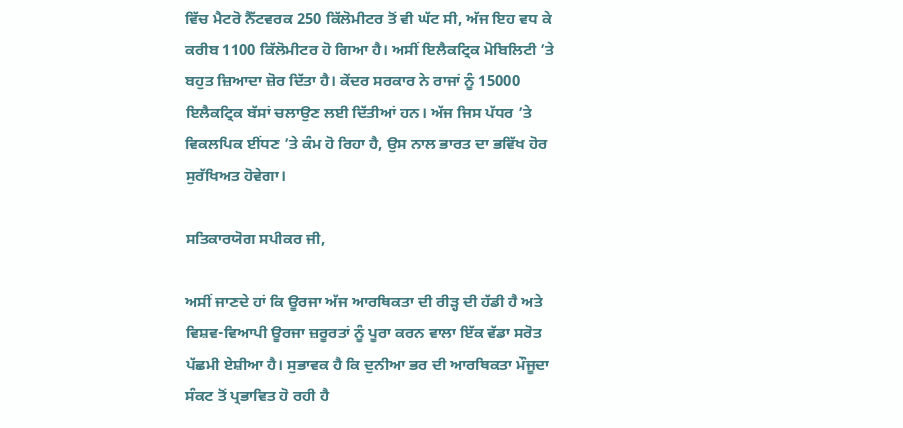ਵਿੱਚ ਮੈਟਰੋ ਨੈੱਟਵਰਕ 250 ਕਿੱਲੋਮੀਟਰ ਤੋਂ ਵੀ ਘੱਟ ਸੀ, ਅੱਜ ਇਹ ਵਧ ਕੇ ਕਰੀਬ 1100 ਕਿੱਲੋਮੀਟਰ ਹੋ ਗਿਆ ਹੈ। ਅਸੀਂ ਇਲੈਕਟ੍ਰਿਕ ਮੋਬਿਲਿਟੀ ’ਤੇ ਬਹੁਤ ਜ਼ਿਆਦਾ ਜ਼ੋਰ ਦਿੱਤਾ ਹੈ। ਕੇਂਦਰ ਸਰਕਾਰ ਨੇ ਰਾਜਾਂ ਨੂੰ 15000 ਇਲੈਕਟ੍ਰਿਕ ਬੱਸਾਂ ਚਲਾਉਣ ਲਈ ਦਿੱਤੀਆਂ ਹਨ। ਅੱਜ ਜਿਸ ਪੱਧਰ ’ਤੇ ਵਿਕਲਪਿਕ ਈਂਧਣ ’ਤੇ ਕੰਮ ਹੋ ਰਿਹਾ ਹੈ, ਉਸ ਨਾਲ ਭਾਰਤ ਦਾ ਭਵਿੱਖ ਹੋਰ ਸੁਰੱਖਿਅਤ ਹੋਵੇਗਾ।

ਸਤਿਕਾਰਯੋਗ ਸਪੀਕਰ ਜੀ,

ਅਸੀਂ ਜਾਣਦੇ ਹਾਂ ਕਿ ਊਰਜਾ ਅੱਜ ਆਰਥਿਕਤਾ ਦੀ ਰੀੜ੍ਹ ਦੀ ਹੱਡੀ ਹੈ ਅਤੇ ਵਿਸ਼ਵ-ਵਿਆਪੀ ਊਰਜਾ ਜ਼ਰੂਰਤਾਂ ਨੂੰ ਪੂਰਾ ਕਰਨ ਵਾਲਾ ਇੱਕ ਵੱਡਾ ਸਰੋਤ ਪੱਛਮੀ ਏਸ਼ੀਆ ਹੈ। ਸੁਭਾਵਕ ਹੈ ਕਿ ਦੁਨੀਆ ਭਰ ਦੀ ਆਰਥਿਕਤਾ ਮੌਜੂਦਾ ਸੰਕਟ ਤੋਂ ਪ੍ਰਭਾਵਿਤ ਹੋ ਰਹੀ ਹੈ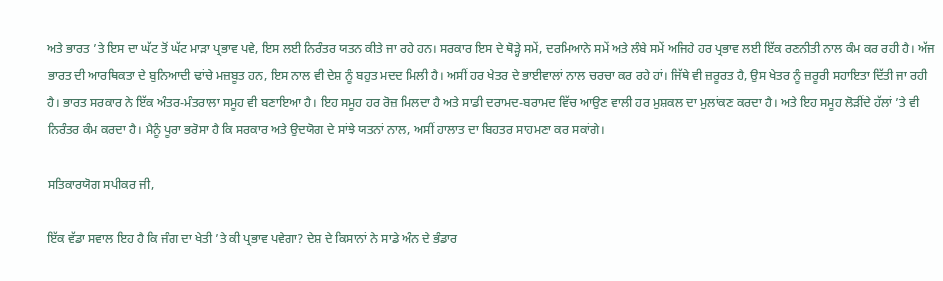ਅਤੇ ਭਾਰਤ ’ਤੇ ਇਸ ਦਾ ਘੱਟ ਤੋਂ ਘੱਟ ਮਾੜਾ ਪ੍ਰਭਾਵ ਪਵੇ, ਇਸ ਲਈ ਨਿਰੰਤਰ ਯਤਨ ਕੀਤੇ ਜਾ ਰਹੇ ਹਨ। ਸਰਕਾਰ ਇਸ ਦੇ ਥੋੜ੍ਹੇ ਸਮੇਂ, ਦਰਮਿਆਨੇ ਸਮੇਂ ਅਤੇ ਲੰਬੇ ਸਮੇਂ ਅਜਿਹੇ ਹਰ ਪ੍ਰਭਾਵ ਲਈ ਇੱਕ ਰਣਨੀਤੀ ਨਾਲ ਕੰਮ ਕਰ ਰਹੀ ਹੈ। ਅੱਜ ਭਾਰਤ ਦੀ ਆਰਥਿਕਤਾ ਦੇ ਬੁਨਿਆਦੀ ਢਾਂਚੇ ਮਜ਼ਬੂਤ ਹਨ, ਇਸ ਨਾਲ ਵੀ ਦੇਸ਼ ਨੂੰ ਬਹੁਤ ਮਦਦ ਮਿਲੀ ਹੈ। ਅਸੀਂ ਹਰ ਖੇਤਰ ਦੇ ਭਾਈਵਾਲਾਂ ਨਾਲ ਚਰਚਾ ਕਰ ਰਹੇ ਹਾਂ। ਜਿੱਥੇ ਵੀ ਜ਼ਰੂਰਤ ਹੈ, ਉਸ ਖੇਤਰ ਨੂੰ ਜ਼ਰੂਰੀ ਸਹਾਇਤਾ ਦਿੱਤੀ ਜਾ ਰਹੀ ਹੈ। ਭਾਰਤ ਸਰਕਾਰ ਨੇ ਇੱਕ ਅੰਤਰ-ਮੰਤਰਾਲਾ ਸਮੂਹ ਵੀ ਬਣਾਇਆ ਹੈ। ਇਹ ਸਮੂਹ ਹਰ ਰੋਜ਼ ਮਿਲਦਾ ਹੈ ਅਤੇ ਸਾਡੀ ਦਰਾਮਦ-ਬਰਾਮਦ ਵਿੱਚ ਆਉਣ ਵਾਲੀ ਹਰ ਮੁਸ਼ਕਲ ਦਾ ਮੁਲਾਂਕਣ ਕਰਦਾ ਹੈ। ਅਤੇ ਇਹ ਸਮੂਹ ਲੋੜੀਂਦੇ ਹੱਲਾਂ ’ਤੇ ਵੀ ਨਿਰੰਤਰ ਕੰਮ ਕਰਦਾ ਹੈ। ਮੈਨੂੰ ਪੂਰਾ ਭਰੋਸਾ ਹੈ ਕਿ ਸਰਕਾਰ ਅਤੇ ਉਦਯੋਗ ਦੇ ਸਾਂਝੇ ਯਤਨਾਂ ਨਾਲ, ਅਸੀਂ ਹਾਲਾਤ ਦਾ ਬਿਹਤਰ ਸਾਹਮਣਾ ਕਰ ਸਕਾਂਗੇ।

ਸਤਿਕਾਰਯੋਗ ਸਪੀਕਰ ਜੀ,

ਇੱਕ ਵੱਡਾ ਸਵਾਲ ਇਹ ਹੈ ਕਿ ਜੰਗ ਦਾ ਖੇਤੀ ’ਤੇ ਕੀ ਪ੍ਰਭਾਵ ਪਵੇਗਾ? ਦੇਸ਼ ਦੇ ਕਿਸਾਨਾਂ ਨੇ ਸਾਡੇ ਅੰਨ ਦੇ ਭੰਡਾਰ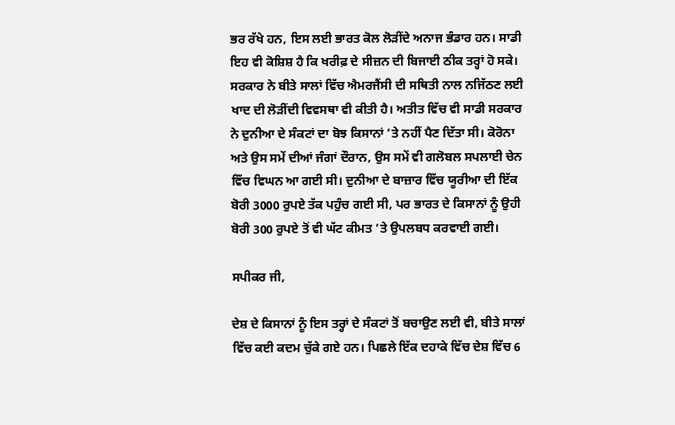ਭਰ ਰੱਖੇ ਹਨ, ਇਸ ਲਈ ਭਾਰਤ ਕੋਲ ਲੋੜੀਂਦੇ ਅਨਾਜ ਭੰਡਾਰ ਹਨ। ਸਾਡੀ ਇਹ ਵੀ ਕੋਸ਼ਿਸ਼ ਹੈ ਕਿ ਖਰੀਫ਼ ਦੇ ਸੀਜ਼ਨ ਦੀ ਬਿਜਾਈ ਠੀਕ ਤਰ੍ਹਾਂ ਹੋ ਸਕੇ। ਸਰਕਾਰ ਨੇ ਬੀਤੇ ਸਾਲਾਂ ਵਿੱਚ ਐਮਰਜੈਂਸੀ ਦੀ ਸਥਿਤੀ ਨਾਲ ਨਜਿੱਠਣ ਲਈ ਖਾਦ ਦੀ ਲੋੜੀਂਦੀ ਵਿਵਸਥਾ ਵੀ ਕੀਤੀ ਹੈ। ਅਤੀਤ ਵਿੱਚ ਵੀ ਸਾਡੀ ਸਰਕਾਰ ਨੇ ਦੁਨੀਆ ਦੇ ਸੰਕਟਾਂ ਦਾ ਬੋਝ ਕਿਸਾਨਾਂ ’ਤੇ ਨਹੀਂ ਪੈਣ ਦਿੱਤਾ ਸੀ। ਕੋਰੋਨਾ ਅਤੇ ਉਸ ਸਮੇਂ ਦੀਆਂ ਜੰਗਾਂ ਦੌਰਾਨ, ਉਸ ਸਮੇਂ ਵੀ ਗਲੋਬਲ ਸਪਲਾਈ ਚੇਨ ਵਿੱਚ ਵਿਘਨ ਆ ਗਈ ਸੀ। ਦੁਨੀਆ ਦੇ ਬਾਜ਼ਾਰ ਵਿੱਚ ਯੂਰੀਆ ਦੀ ਇੱਕ ਬੋਰੀ 3000 ਰੁਪਏ ਤੱਕ ਪਹੁੰਚ ਗਈ ਸੀ, ਪਰ ਭਾਰਤ ਦੇ ਕਿਸਾਨਾਂ ਨੂੰ ਉਹੀ ਬੋਰੀ 300 ਰੁਪਏ ਤੋਂ ਵੀ ਘੱਟ ਕੀਮਤ ’ਤੇ ਉਪਲਬਧ ਕਰਵਾਈ ਗਈ।

ਸਪੀਕਰ ਜੀ,

ਦੇਸ਼ ਦੇ ਕਿਸਾਨਾਂ ਨੂੰ ਇਸ ਤਰ੍ਹਾਂ ਦੇ ਸੰਕਟਾਂ ਤੋਂ ਬਚਾਉਣ ਲਈ ਵੀ, ਬੀਤੇ ਸਾਲਾਂ ਵਿੱਚ ਕਈ ਕਦਮ ਚੁੱਕੇ ਗਏ ਹਨ। ਪਿਛਲੇ ਇੱਕ ਦਹਾਕੇ ਵਿੱਚ ਦੇਸ਼ ਵਿੱਚ 6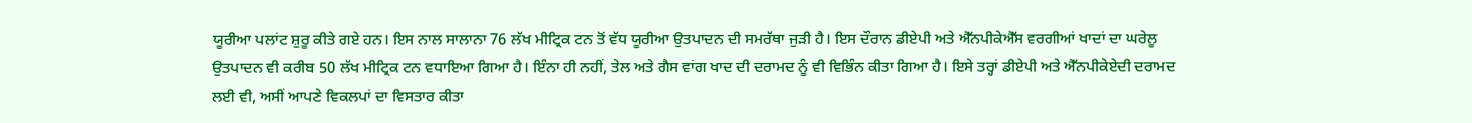ਯੂਰੀਆ ਪਲਾਂਟ ਸ਼ੁਰੂ ਕੀਤੇ ਗਏ ਹਨ। ਇਸ ਨਾਲ ਸਾਲਾਨਾ 76 ਲੱਖ ਮੀਟ੍ਰਿਕ ਟਨ ਤੋਂ ਵੱਧ ਯੂਰੀਆ ਉਤਪਾਦਨ ਦੀ ਸਮਰੱਥਾ ਜੁੜੀ ਹੈ। ਇਸ ਦੌਰਾਨ ਡੀਏਪੀ ਅਤੇ ਐੱਨਪੀਕੇਐੱਸ ਵਰਗੀਆਂ ਖਾਦਾਂ ਦਾ ਘਰੇਲੂ ਉਤਪਾਦਨ ਵੀ ਕਰੀਬ 50 ਲੱਖ ਮੀਟ੍ਰਿਕ ਟਨ ਵਧਾਇਆ ਗਿਆ ਹੈ। ਇੰਨਾ ਹੀ ਨਹੀਂ, ਤੇਲ ਅਤੇ ਗੈਸ ਵਾਂਗ ਖਾਦ ਦੀ ਦਰਾਮਦ ਨੂੰ ਵੀ ਵਿਭਿੰਨ ਕੀਤਾ ਗਿਆ ਹੈ। ਇਸੇ ਤਰ੍ਹਾਂ ਡੀਏਪੀ ਅਤੇ ਐੱਨਪੀਕੇਏਦੀ ਦਰਾਮਦ ਲਈ ਵੀ, ਅਸੀਂ ਆਪਣੇ ਵਿਕਲਪਾਂ ਦਾ ਵਿਸਤਾਰ ਕੀਤਾ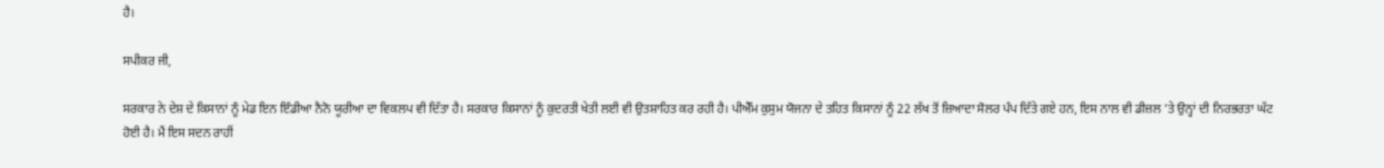ਹੈ।

ਸਪੀਕਰ ਜੀ,

ਸਰਕਾਰ ਨੇ ਦੇਸ਼ ਦੇ ਕਿਸਾਨਾਂ ਨੂੰ ਮੇਡ ਇਨ ਇੰਡੀਆ ਨੈਨੋ ਯੂਰੀਆ ਦਾ ਵਿਕਲਪ ਵੀ ਦਿੱਤਾ ਹੈ। ਸਰਕਾਰ ਕਿਸਾਨਾਂ ਨੂੰ ਕੁਦਰਤੀ ਖੇਤੀ ਲਈ ਵੀ ਉਤਸ਼ਾਹਿਤ ਕਰ ਰਹੀ ਹੈ। ਪੀਐੱਮ ਕੁਸੁਮ ਯੋਜਨਾ ਦੇ ਤਹਿਤ ਕਿਸਾਨਾਂ ਨੂੰ 22 ਲੱਖ ਤੋਂ ਜ਼ਿਆਦਾ ਸੋਲਰ ਪੰਪ ਦਿੱਤੇ ਗਏ ਹਨ, ਇਸ ਨਾਲ ਵੀ ਡੀਜ਼ਲ ’ਤੇ ਉਨ੍ਹਾਂ ਦੀ ਨਿਰਭਰਤਾ ਘੱਟ ਹੋਈ ਹੈ। ਮੈਂ ਇਸ ਸਦਨ ਰਾਹੀਂ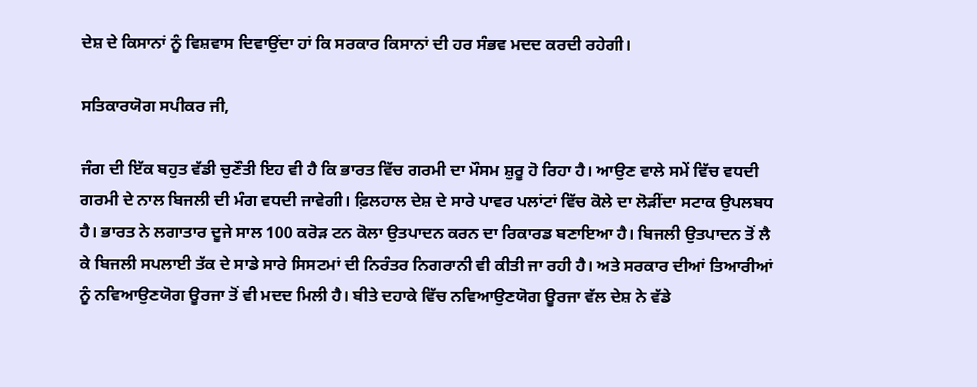ਦੇਸ਼ ਦੇ ਕਿਸਾਨਾਂ ਨੂੰ ਵਿਸ਼ਵਾਸ ਦਿਵਾਉਂਦਾ ਹਾਂ ਕਿ ਸਰਕਾਰ ਕਿਸਾਨਾਂ ਦੀ ਹਰ ਸੰਭਵ ਮਦਦ ਕਰਦੀ ਰਹੇਗੀ।

ਸਤਿਕਾਰਯੋਗ ਸਪੀਕਰ ਜੀ,

ਜੰਗ ਦੀ ਇੱਕ ਬਹੁਤ ਵੱਡੀ ਚੁਣੌਤੀ ਇਹ ਵੀ ਹੈ ਕਿ ਭਾਰਤ ਵਿੱਚ ਗਰਮੀ ਦਾ ਮੌਸਮ ਸ਼ੁਰੂ ਹੋ ਰਿਹਾ ਹੈ। ਆਉਣ ਵਾਲੇ ਸਮੇਂ ਵਿੱਚ ਵਧਦੀ ਗਰਮੀ ਦੇ ਨਾਲ ਬਿਜਲੀ ਦੀ ਮੰਗ ਵਧਦੀ ਜਾਵੇਗੀ। ਫ਼ਿਲਹਾਲ ਦੇਸ਼ ਦੇ ਸਾਰੇ ਪਾਵਰ ਪਲਾਂਟਾਂ ਵਿੱਚ ਕੋਲੇ ਦਾ ਲੋੜੀਂਦਾ ਸਟਾਕ ਉਪਲਬਧ ਹੈ। ਭਾਰਤ ਨੇ ਲਗਾਤਾਰ ਦੂਜੇ ਸਾਲ 100 ਕਰੋੜ ਟਨ ਕੋਲਾ ਉਤਪਾਦਨ ਕਰਨ ਦਾ ਰਿਕਾਰਡ ਬਣਾਇਆ ਹੈ। ਬਿਜਲੀ ਉਤਪਾਦਨ ਤੋਂ ਲੈ ਕੇ ਬਿਜਲੀ ਸਪਲਾਈ ਤੱਕ ਦੇ ਸਾਡੇ ਸਾਰੇ ਸਿਸਟਮਾਂ ਦੀ ਨਿਰੰਤਰ ਨਿਗਰਾਨੀ ਵੀ ਕੀਤੀ ਜਾ ਰਹੀ ਹੈ। ਅਤੇ ਸਰਕਾਰ ਦੀਆਂ ਤਿਆਰੀਆਂ ਨੂੰ ਨਵਿਆਉਣਯੋਗ ਊਰਜਾ ਤੋਂ ਵੀ ਮਦਦ ਮਿਲੀ ਹੈ। ਬੀਤੇ ਦਹਾਕੇ ਵਿੱਚ ਨਵਿਆਉਣਯੋਗ ਊਰਜਾ ਵੱਲ ਦੇਸ਼ ਨੇ ਵੱਡੇ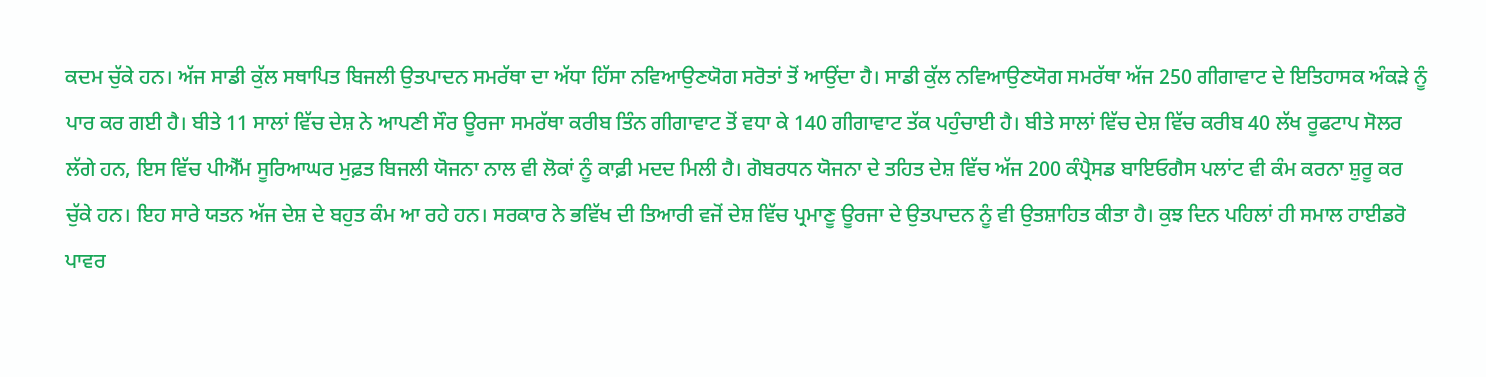ਕਦਮ ਚੁੱਕੇ ਹਨ। ਅੱਜ ਸਾਡੀ ਕੁੱਲ ਸਥਾਪਿਤ ਬਿਜਲੀ ਉਤਪਾਦਨ ਸਮਰੱਥਾ ਦਾ ਅੱਧਾ ਹਿੱਸਾ ਨਵਿਆਉਣਯੋਗ ਸਰੋਤਾਂ ਤੋਂ ਆਉਂਦਾ ਹੈ। ਸਾਡੀ ਕੁੱਲ ਨਵਿਆਉਣਯੋਗ ਸਮਰੱਥਾ ਅੱਜ 250 ਗੀਗਾਵਾਟ ਦੇ ਇਤਿਹਾਸਕ ਅੰਕੜੇ ਨੂੰ ਪਾਰ ਕਰ ਗਈ ਹੈ। ਬੀਤੇ 11 ਸਾਲਾਂ ਵਿੱਚ ਦੇਸ਼ ਨੇ ਆਪਣੀ ਸੌਰ ਊਰਜਾ ਸਮਰੱਥਾ ਕਰੀਬ ਤਿੰਨ ਗੀਗਾਵਾਟ ਤੋਂ ਵਧਾ ਕੇ 140 ਗੀਗਾਵਾਟ ਤੱਕ ਪਹੁੰਚਾਈ ਹੈ। ਬੀਤੇ ਸਾਲਾਂ ਵਿੱਚ ਦੇਸ਼ ਵਿੱਚ ਕਰੀਬ 40 ਲੱਖ ਰੂਫਟਾਪ ਸੋਲਰ ਲੱਗੇ ਹਨ, ਇਸ ਵਿੱਚ ਪੀਐੱਮ ਸੂਰ‌ਿਆਘਰ ਮੁਫ਼ਤ ਬਿਜਲੀ ਯੋਜਨਾ ਨਾਲ ਵੀ ਲੋਕਾਂ ਨੂੰ ਕਾਫ਼ੀ ਮਦਦ ਮਿਲੀ ਹੈ। ਗੋਬਰਧਨ ਯੋਜਨਾ ਦੇ ਤਹਿਤ ਦੇਸ਼ ਵਿੱਚ ਅੱਜ 200 ਕੰਪ੍ਰੈਸਡ ਬਾਇਓਗੈਸ ਪਲਾਂਟ ਵੀ ਕੰਮ ਕਰਨਾ ਸ਼ੁਰੂ ਕਰ ਚੁੱਕੇ ਹਨ। ਇਹ ਸਾਰੇ ਯਤਨ ਅੱਜ ਦੇਸ਼ ਦੇ ਬਹੁਤ ਕੰਮ ਆ ਰਹੇ ਹਨ। ਸਰਕਾਰ ਨੇ ਭਵਿੱਖ ਦੀ ਤਿਆਰੀ ਵਜੋਂ ਦੇਸ਼ ਵਿੱਚ ਪ੍ਰਮਾਣੂ ਊਰਜਾ ਦੇ ਉਤਪਾਦਨ ਨੂੰ ਵੀ ਉਤਸ਼ਾਹਿਤ ਕੀਤਾ ਹੈ। ਕੁਝ ਦਿਨ ਪਹਿਲਾਂ ਹੀ ਸਮਾਲ ਹਾਈਡਰੋ ਪਾਵਰ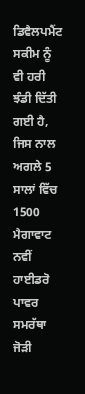ਡਿਵੈਲਪਮੈਂਟ ਸਕੀਮ ਨੂੰ ਵੀ ਹਰੀ ਝੰਡੀ ਦਿੱਤੀ ਗਈ ਹੈ, ਜਿਸ ਨਾਲ ਅਗਲੇ 5 ਸਾਲਾਂ ਵਿੱਚ 1500 ਮੈਗਾਵਾਟ ਨਵੀਂ ਹਾਈਡਰੋ ਪਾਵਰ ਸਮਰੱਥਾ ਜੋੜੀ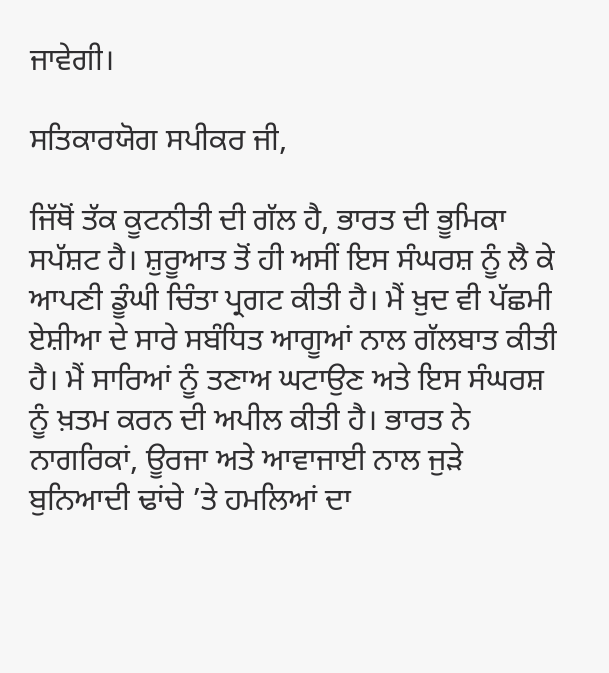ਜਾਵੇਗੀ।

ਸਤਿਕਾਰਯੋਗ ਸਪੀਕਰ ਜੀ,

ਜਿੱਥੋਂ ਤੱਕ ਕੂਟਨੀਤੀ ਦੀ ਗੱਲ ਹੈ, ਭਾਰਤ ਦੀ ਭੂਮਿਕਾ ਸਪੱਸ਼ਟ ਹੈ। ਸ਼ੁਰੂਆਤ ਤੋਂ ਹੀ ਅਸੀਂ ਇਸ ਸੰਘਰਸ਼ ਨੂੰ ਲੈ ਕੇ ਆਪਣੀ ਡੂੰਘੀ ਚਿੰਤਾ ਪ੍ਰਗਟ ਕੀਤੀ ਹੈ। ਮੈਂ ਖ਼ੁਦ ਵੀ ਪੱਛਮੀ ਏਸ਼ੀਆ ਦੇ ਸਾਰੇ ਸਬੰਧਿਤ ਆਗੂਆਂ ਨਾਲ ਗੱਲਬਾਤ ਕੀਤੀ ਹੈ। ਮੈਂ ਸਾਰਿਆਂ ਨੂੰ ਤਣਾਅ ਘਟਾਉਣ ਅਤੇ ਇਸ ਸੰਘਰਸ਼ ਨੂੰ ਖ਼ਤਮ ਕਰਨ ਦੀ ਅਪੀਲ ਕੀਤੀ ਹੈ। ਭਾਰਤ ਨੇ ਨਾਗਰਿਕਾਂ, ਊਰਜਾ ਅਤੇ ਆਵਾਜਾਈ ਨਾਲ ਜੁੜੇ ਬੁਨਿਆਦੀ ਢਾਂਚੇ ’ਤੇ ਹਮਲਿਆਂ ਦਾ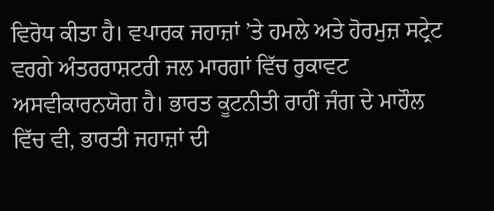ਵਿਰੋਧ ਕੀਤਾ ਹੈ। ਵਪਾਰਕ ਜਹਾਜ਼ਾਂ ’ਤੇ ਹਮਲੇ ਅਤੇ ਹੋਰਮੁਜ਼ ਸਟ੍ਰੇਟ ਵਰਗੇ ਅੰਤਰਰਾਸ਼ਟਰੀ ਜਲ ਮਾਰਗਾਂ ਵਿੱਚ ਰੁਕਾਵਟ ਅਸਵੀਕਾਰਨਯੋਗ ਹੈ। ਭਾਰਤ ਕੂਟਨੀਤੀ ਰਾਹੀਂ ਜੰਗ ਦੇ ਮਾਹੌਲ ਵਿੱਚ ਵੀ, ਭਾਰਤੀ ਜਹਾਜ਼ਾਂ ਦੀ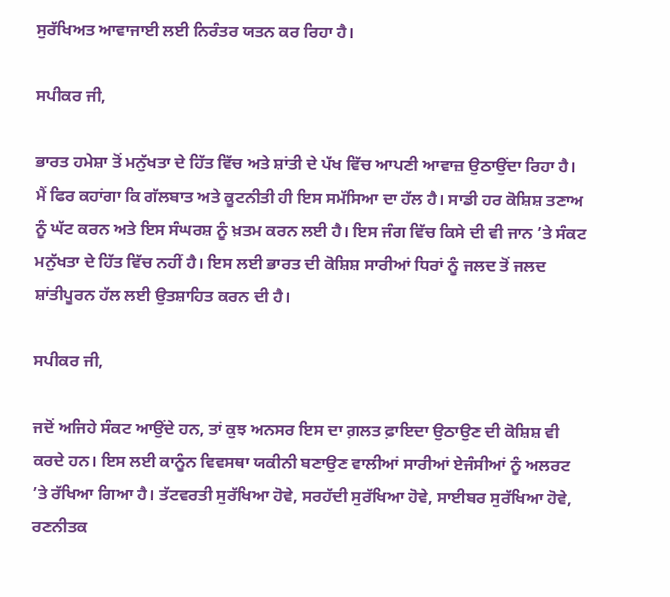ਸੁਰੱਖਿਅਤ ਆਵਾਜਾਈ ਲਈ ਨਿਰੰਤਰ ਯਤਨ ਕਰ ਰਿਹਾ ਹੈ।

ਸਪੀਕਰ ਜੀ,

ਭਾਰਤ ਹਮੇਸ਼ਾ ਤੋਂ ਮਨੁੱਖਤਾ ਦੇ ਹਿੱਤ ਵਿੱਚ ਅਤੇ ਸ਼ਾਂਤੀ ਦੇ ਪੱਖ ਵਿੱਚ ਆਪਣੀ ਆਵਾਜ਼ ਉਠਾਉਂਦਾ ਰਿਹਾ ਹੈ। ਮੈਂ ਫਿਰ ਕਹਾਂਗਾ ਕਿ ਗੱਲਬਾਤ ਅਤੇ ਕੂਟਨੀਤੀ ਹੀ ਇਸ ਸਮੱਸਿਆ ਦਾ ਹੱਲ ਹੈ। ਸਾਡੀ ਹਰ ਕੋਸ਼ਿਸ਼ ਤਣਾਅ ਨੂੰ ਘੱਟ ਕਰਨ ਅਤੇ ਇਸ ਸੰਘਰਸ਼ ਨੂੰ ਖ਼ਤਮ ਕਰਨ ਲਈ ਹੈ। ਇਸ ਜੰਗ ਵਿੱਚ ਕਿਸੇ ਦੀ ਵੀ ਜਾਨ ’ਤੇ ਸੰਕਟ ਮਨੁੱਖਤਾ ਦੇ ਹਿੱਤ ਵਿੱਚ ਨਹੀਂ ਹੈ। ਇਸ ਲਈ ਭਾਰਤ ਦੀ ਕੋਸ਼ਿਸ਼ ਸਾਰੀਆਂ ਧਿਰਾਂ ਨੂੰ ਜਲਦ ਤੋਂ ਜਲਦ ਸ਼ਾਂਤੀਪੂਰਨ ਹੱਲ ਲਈ ਉਤਸ਼ਾਹਿਤ ਕਰਨ ਦੀ ਹੈ।

ਸਪੀਕਰ ਜੀ,

ਜਦੋਂ ਅਜਿਹੇ ਸੰਕਟ ਆਉਂਦੇ ਹਨ, ਤਾਂ ਕੁਝ ਅਨਸਰ ਇਸ ਦਾ ਗ਼ਲਤ ਫ਼ਾਇਦਾ ਉਠਾਉਣ ਦੀ ਕੋਸ਼ਿਸ਼ ਵੀ ਕਰਦੇ ਹਨ। ਇਸ ਲਈ ਕਾਨੂੰਨ ਵਿਵਸਥਾ ਯਕੀਨੀ ਬਣਾਉਣ ਵਾਲੀਆਂ ਸਾਰੀਆਂ ਏਜੰਸੀਆਂ ਨੂੰ ਅਲਰਟ ’ਤੇ ਰੱਖਿਆ ਗਿਆ ਹੈ। ਤੱਟਵਰਤੀ ਸੁਰੱਖਿਆ ਹੋਵੇ, ਸਰਹੱਦੀ ਸੁਰੱਖਿਆ ਹੋਵੇ, ਸਾਈਬਰ ਸੁਰੱਖਿਆ ਹੋਵੇ, ਰਣਨੀਤਕ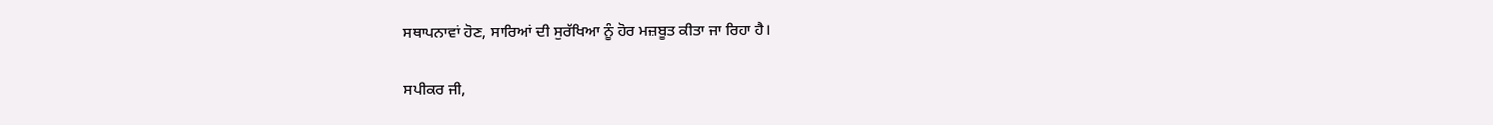ਸਥਾਪਨਾਵਾਂ ਹੋਣ, ਸਾਰਿਆਂ ਦੀ ਸੁਰੱਖਿਆ ਨੂੰ ਹੋਰ ਮਜ਼ਬੂਤ ਕੀਤਾ ਜਾ ਰਿਹਾ ਹੈ।

ਸਪੀਕਰ ਜੀ,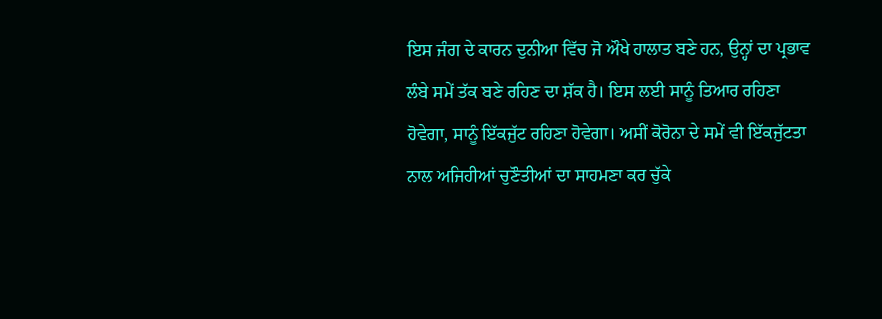ਇਸ ਜੰਗ ਦੇ ਕਾਰਨ ਦੁਨੀਆ ਵਿੱਚ ਜੋ ਔਖੇ ਹਾਲਾਤ ਬਣੇ ਹਨ, ਉਨ੍ਹਾਂ ਦਾ ਪ੍ਰਭਾਵ ਲੰਬੇ ਸਮੇਂ ਤੱਕ ਬਣੇ ਰਹਿਣ ਦਾ ਸ਼ੱਕ ਹੈ। ਇਸ ਲਈ ਸਾਨੂੰ ਤਿਆਰ ਰਹਿਣਾ ਹੋਵੇਗਾ, ਸਾਨੂੰ ਇੱਕਜੁੱਟ ਰਹਿਣਾ ਹੋਵੇਗਾ। ਅਸੀਂ ਕੋਰੋਨਾ ਦੇ ਸਮੇਂ ਵੀ ਇੱਕਜੁੱਟਤਾ ਨਾਲ ਅਜਿਹੀਆਂ ਚੁਣੌਤੀਆਂ ਦਾ ਸਾਹਮਣਾ ਕਰ ਚੁੱਕੇ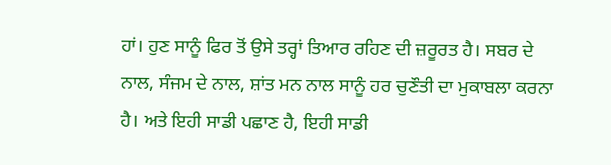ਹਾਂ। ਹੁਣ ਸਾਨੂੰ ਫਿਰ ਤੋਂ ਉਸੇ ਤਰ੍ਹਾਂ ਤਿਆਰ ਰਹਿਣ ਦੀ ਜ਼ਰੂਰਤ ਹੈ। ਸਬਰ ਦੇ ਨਾਲ, ਸੰਜਮ ਦੇ ਨਾਲ, ਸ਼ਾਂਤ ਮਨ ਨਾਲ ਸਾਨੂੰ ਹਰ ਚੁਣੌਤੀ ਦਾ ਮੁਕਾਬਲਾ ਕਰਨਾ ਹੈ। ਅਤੇ ਇਹੀ ਸਾਡੀ ਪਛਾਣ ਹੈ, ਇਹੀ ਸਾਡੀ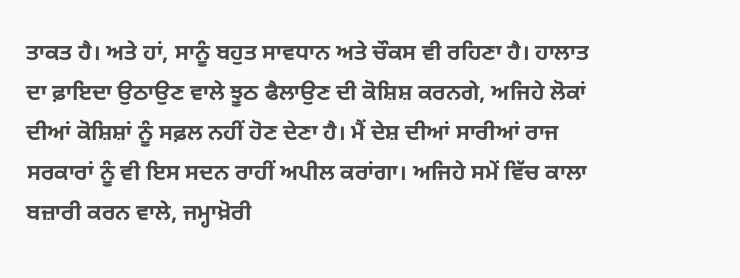ਤਾਕਤ ਹੈ। ਅਤੇ ਹਾਂ, ਸਾਨੂੰ ਬਹੁਤ ਸਾਵਧਾਨ ਅਤੇ ਚੌਕਸ ਵੀ ਰਹਿਣਾ ਹੈ। ਹਾਲਾਤ ਦਾ ਫ਼ਾਇਦਾ ਉਠਾਉਣ ਵਾਲੇ ਝੂਠ ਫੈਲਾਉਣ ਦੀ ਕੋਸ਼ਿਸ਼ ਕਰਨਗੇ, ਅਜਿਹੇ ਲੋਕਾਂ ਦੀਆਂ ਕੋਸ਼ਿਸ਼ਾਂ ਨੂੰ ਸਫ਼ਲ ਨਹੀਂ ਹੋਣ ਦੇਣਾ ਹੈ। ਮੈਂ ਦੇਸ਼ ਦੀਆਂ ਸਾਰੀਆਂ ਰਾਜ ਸਰਕਾਰਾਂ ਨੂੰ ਵੀ ਇਸ ਸਦਨ ਰਾਹੀਂ ਅਪੀਲ ਕਰਾਂਗਾ। ਅਜਿਹੇ ਸਮੇਂ ਵਿੱਚ ਕਾਲਾ ਬਜ਼ਾਰੀ ਕਰਨ ਵਾਲੇ, ਜਮ੍ਹਾਖ਼ੋਰੀ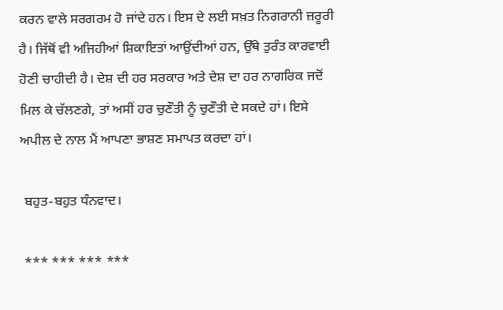ਕਰਨ ਵਾਲੇ ਸਰਗਰਮ ਹੋ ਜਾਂਦੇ ਹਨ। ਇਸ ਦੇ ਲਈ ਸਖ਼ਤ ਨਿਗਰਾਨੀ ਜ਼ਰੂਰੀ ਹੈ। ਜਿੱਥੋਂ ਵੀ ਅਜਿਹੀਆਂ ਸ਼ਿਕਾਇਤਾਂ ਆਉਂਦੀਆਂ ਹਨ, ਉੱਥੇ ਤੁਰੰਤ ਕਾਰਵਾਈ ਹੋਣੀ ਚਾਹੀਦੀ ਹੈ। ਦੇਸ਼ ਦੀ ਹਰ ਸਰਕਾਰ ਅਤੇ ਦੇਸ਼ ਦਾ ਹਰ ਨਾਗਰਿਕ ਜਦੋਂ ਮਿਲ ਕੇ ਚੱਲਣਗੇ, ਤਾਂ ਅਸੀਂ ਹਰ ਚੁਣੌਤੀ ਨੂੰ ਚੁਣੌਤੀ ਦੇ ਸਕਦੇ ਹਾਂ। ਇਸੇ ਅਪੀਲ ਦੇ ਨਾਲ ਮੈਂ ਆਪਣਾ ਭਾਸ਼ਣ ਸਮਾਪਤ ਕਰਦਾ ਹਾਂ।

 ਬਹੁਤ-ਬਹੁਤ ਧੰਨਵਾਦ।

 *** *** *** ***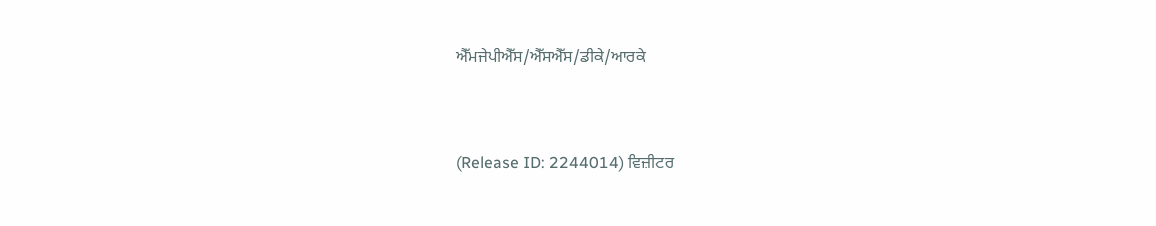ਐੱਮਜੇਪੀਐੱਸ/ਐੱਸਐੱਸ/ਡੀਕੇ/ਆਰਕੇ


(Release ID: 2244014) ਵਿਜ਼ੀਟਰ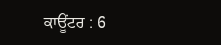ਕਾਊਂਟਰ : 6